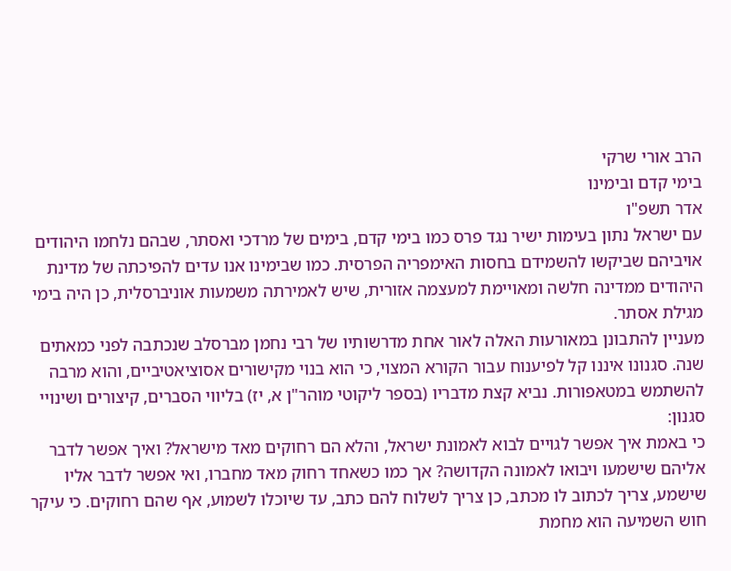הרב אורי שרקי
בימי קדם ובימינו
אדר תשפ"ו
עם ישראל נתון בעימות ישיר נגד פרס כמו בימי קדם, בימים של מרדכי ואסתר, שבהם נלחמו היהודים אויביהם שביקשו להשמידם בחסות האימפריה הפרסית. כמו שבימינו אנו עדים להפיכתה של מדינת היהודים ממדינה חלשה ומאויימת למעצמה אזורית, שיש לאמירתה משמעות אוניברסלית, כן היה בימי מגילת אסתר.
מעניין להתבונן במאורעות האלה לאור אחת מדרשותיו של רבי נחמן מברסלב שנכתבה לפני כמאתים שנה. סגנונו איננו קל לפיענוח עבור הקורא המצוי, כי הוא בנוי מקישורים אסוציאטיביים, והוא מרבה להשתמש במטאפורות. נביא קצת מדבריו (בספר ליקוטי מוהר"ן א, יז) בליווי הסברים, קיצורים ושינויי סגנון:
כי באמת איך אפשר לגויים לבוא לאמונת ישראל, והלא הם רחוקים מאד מישראל? ואיך אפשר לדבר אליהם שישמעו ויבואו לאמונה הקדושה? אך כמו כשאחד רחוק מאד מחברו, ואי אפשר לדבר אליו שישמע, צריך לכתוב לו מכתב, כן צריך לשלוח להם כתב, עד שיוכלו לשמוע, אף שהם רחוקים. כי עיקר חוש השמיעה הוא מחמת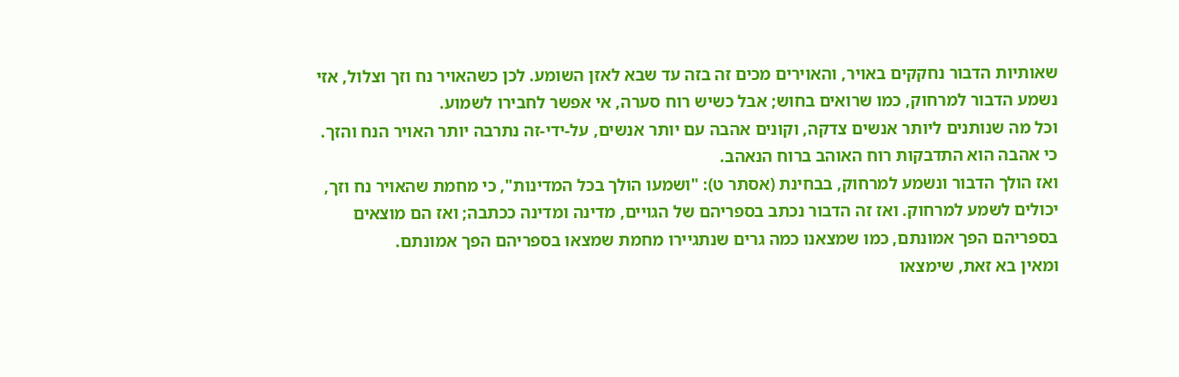שאותיות הדבור נחקקים באויר, והאוירים מכים זה בזה עד שבא לאזן השומע. לכן כשהאויר נח וזך וצלול, אזי נשמע הדבור למרחוק, כמו שרואים בחוש; אבל כשיש רוח סערה, אי אפשר לחבירו לשמוע.
וכל מה שנותנים ליותר אנשים צדקה, וקונים אהבה עם יותר אנשים, על-ידי-זה נתרבה יותר האויר הנח והזך. כי אהבה הוא התדבקות רוח האוהב ברוח הנאהב.
ואז הולך הדבור ונשמע למרחוק, בבחינת (אסתר ט): "ושמעו הולך בכל המדינות", כי מחמת שהאויר נח וזך, יכולים לשמע למרחוק. ואז זה הדבור נכתב בספריהם של הגויים, מדינה ומדינה ככתבה; ואז הם מוצאים בספריהם הפך אמונתם, כמו שמצאנו כמה גרים שנתגיירו מחמת שמצאו בספריהם הפך אמונתם.
ומאין בא זאת, שימצאו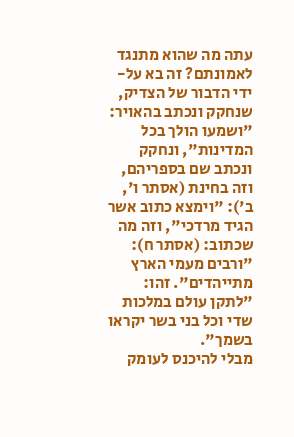עתה מה שהוא מתנגד לאמונתם? זה בא על-ידי הדבור של הצדיק, שנחקק ונכתב בהאויר: "ושמעו הולך בכל המדינות", ונחקק ונכתב שם בספריהם, וזה בחינת (אסתר ו', ב'): "וימצא כתוב אשר הגיד מרדכי", וזה מה שכתוב: (אסתר ח): "ורבים מעמי הארץ מתייהדים". זהו: "לתקן עולם במלכות שדי וכל בני בשר יקראו בשמך".
מבלי להיכנס לעומק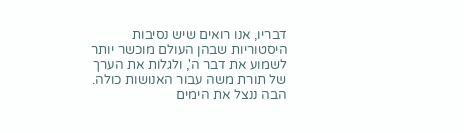דבריו, אנו רואים שיש נסיבות היסטוריות שבהן העולם מוכשר יותר לשמוע את דבר ה', ולגלות את הערך של תורת משה עבור האנושות כולה. הבה ננצל את הימים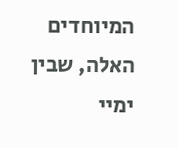המיוחדים האלה, שבין ימיי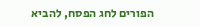הפורים לחג הפסח, להביא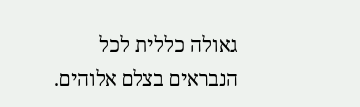גאולה כללית לכל הנבראים בצלם אלוהים.